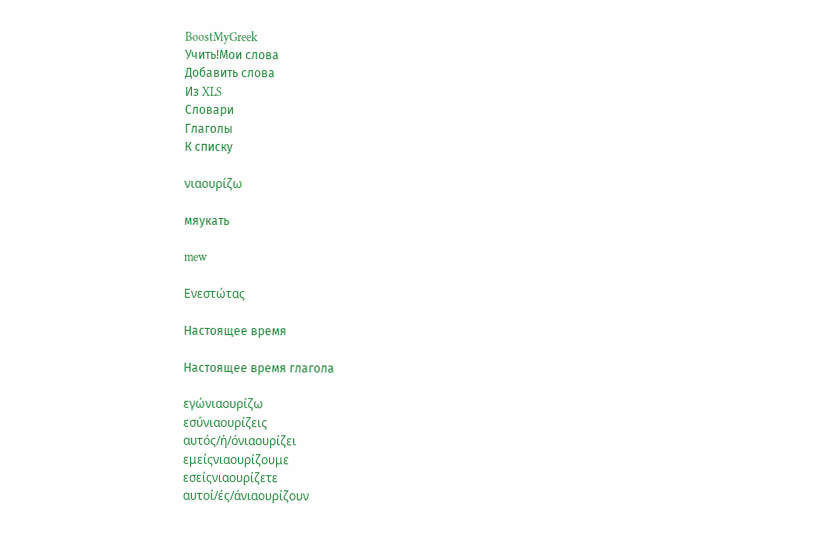BoostMyGreek
Учить!Мои слова
Добавить слова
Из XLS
Словари
Глаголы
К списку

νιαουρίζω

мяукать

mew

Ενεστώτας

Настоящее время

Настоящее время глагола

εγώνιαουρίζω
εσύνιαουρίζεις
αυτός/ή/όνιαουρίζει
εμείςνιαουρίζουμε
εσείςνιαουρίζετε
αυτοί/ές/άνιαουρίζουν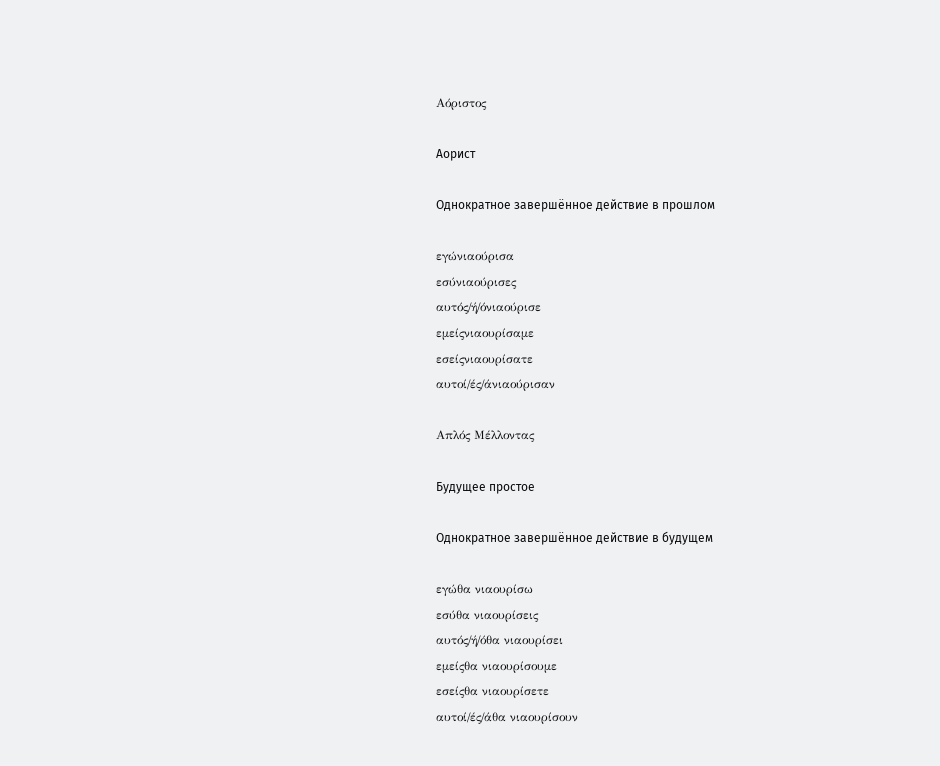Αόριστος

Аорист

Однократное завершённое действие в прошлом

εγώνιαούρισα
εσύνιαούρισες
αυτός/ή/όνιαούρισε
εμείςνιαουρίσαμε
εσείςνιαουρίσατε
αυτοί/ές/άνιαούρισαν

Απλός Μέλλοντας

Будущее простое

Однократное завершённое действие в будущем

εγώθα νιαουρίσω
εσύθα νιαουρίσεις
αυτός/ή/όθα νιαουρίσει
εμείςθα νιαουρίσουμε
εσείςθα νιαουρίσετε
αυτοί/ές/άθα νιαουρίσουν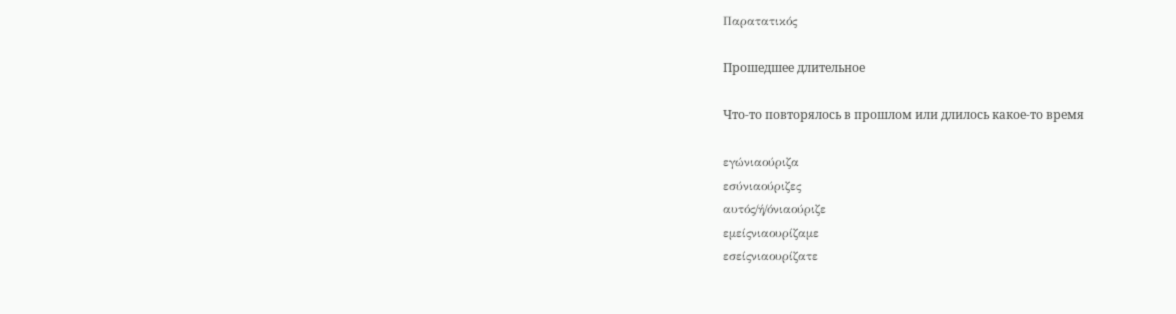Παρατατικός

Прошедшее длительное

Что-то повторялось в прошлом или длилось какое-то время

εγώνιαούριζα
εσύνιαούριζες
αυτός/ή/όνιαούριζε
εμείςνιαουρίζαμε
εσείςνιαουρίζατε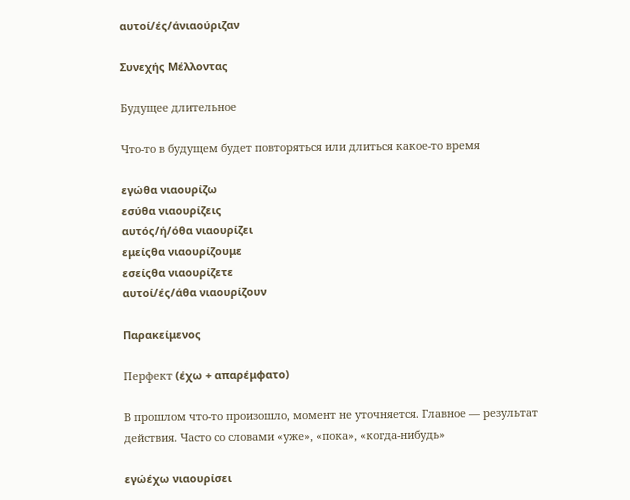αυτοί/ές/άνιαούριζαν

Συνεχής Μέλλοντας

Будущее длительное

Что-то в будущем будет повторяться или длиться какое-то время

εγώθα νιαουρίζω
εσύθα νιαουρίζεις
αυτός/ή/όθα νιαουρίζει
εμείςθα νιαουρίζουμε
εσείςθα νιαουρίζετε
αυτοί/ές/άθα νιαουρίζουν

Παρακείμενος

Перфект (έχω + απαρέμφατο)

В прошлом что-то произошло, момент не уточняется. Главное — результат действия. Часто со словами «уже», «пока», «когда-нибудь»

εγώέχω νιαουρίσει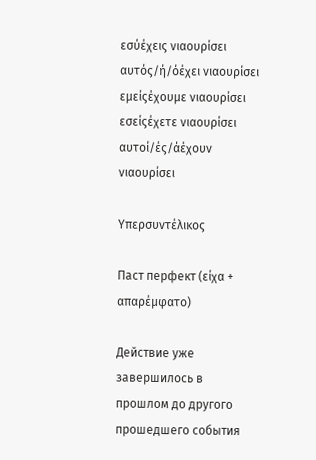εσύέχεις νιαουρίσει
αυτός/ή/όέχει νιαουρίσει
εμείςέχουμε νιαουρίσει
εσείςέχετε νιαουρίσει
αυτοί/ές/άέχουν νιαουρίσει

Υπερσυντέλικος

Паст перфект (είχα + απαρέμφατο)

Действие уже завершилось в прошлом до другого прошедшего события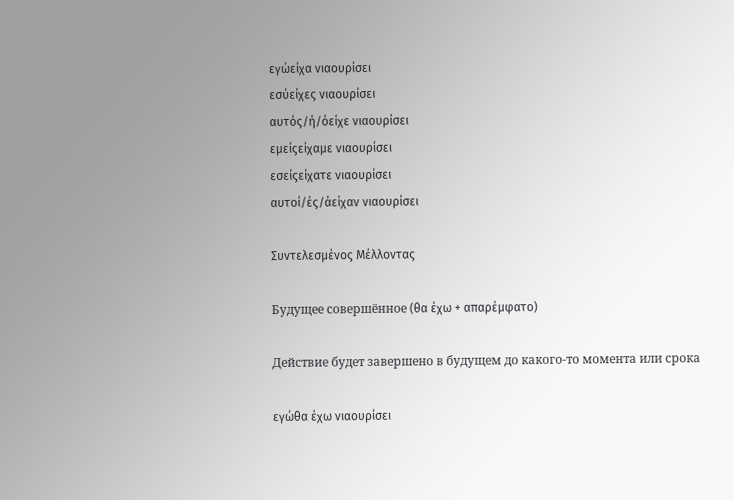εγώείχα νιαουρίσει
εσύείχες νιαουρίσει
αυτός/ή/όείχε νιαουρίσει
εμείςείχαμε νιαουρίσει
εσείςείχατε νιαουρίσει
αυτοί/ές/άείχαν νιαουρίσει

Συντελεσμένος Μέλλοντας

Будущее совершённое (θα έχω + απαρέμφατο)

Действие будет завершено в будущем до какого-то момента или срока

εγώθα έχω νιαουρίσει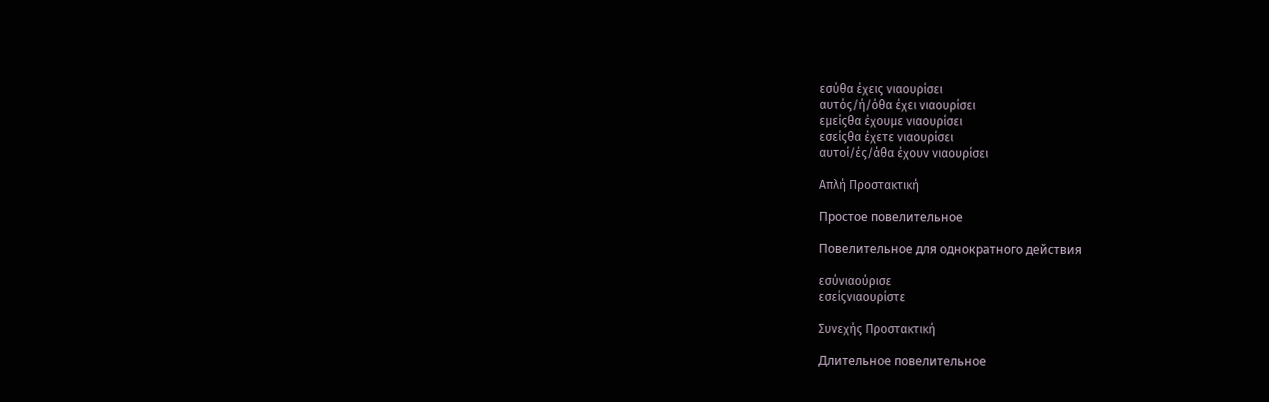εσύθα έχεις νιαουρίσει
αυτός/ή/όθα έχει νιαουρίσει
εμείςθα έχουμε νιαουρίσει
εσείςθα έχετε νιαουρίσει
αυτοί/ές/άθα έχουν νιαουρίσει

Απλή Προστακτική

Простое повелительное

Повелительное для однократного действия

εσύνιαούρισε
εσείςνιαουρίστε

Συνεχής Προστακτική

Длительное повелительное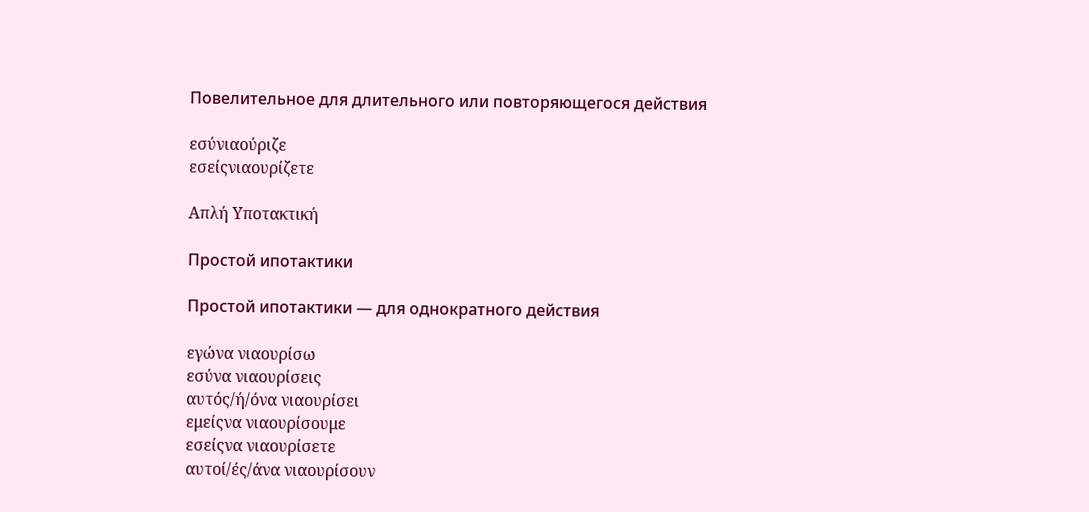Повелительное для длительного или повторяющегося действия

εσύνιαούριζε
εσείςνιαουρίζετε

Απλή Υποτακτική

Простой ипотактики

Простой ипотактики — для однократного действия

εγώνα νιαουρίσω
εσύνα νιαουρίσεις
αυτός/ή/όνα νιαουρίσει
εμείςνα νιαουρίσουμε
εσείςνα νιαουρίσετε
αυτοί/ές/άνα νιαουρίσουν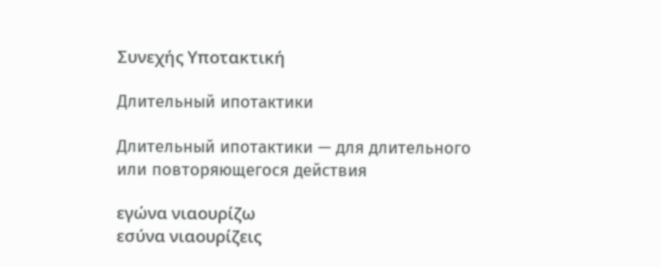Συνεχής Υποτακτική

Длительный ипотактики

Длительный ипотактики — для длительного или повторяющегося действия

εγώνα νιαουρίζω
εσύνα νιαουρίζεις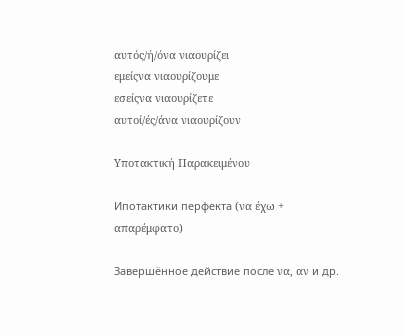αυτός/ή/όνα νιαουρίζει
εμείςνα νιαουρίζουμε
εσείςνα νιαουρίζετε
αυτοί/ές/άνα νιαουρίζουν

Υποτακτική Παρακειμένου

Ипотактики перфекта (να έχω + απαρέμφατο)

Завершённое действие после να, αν и др.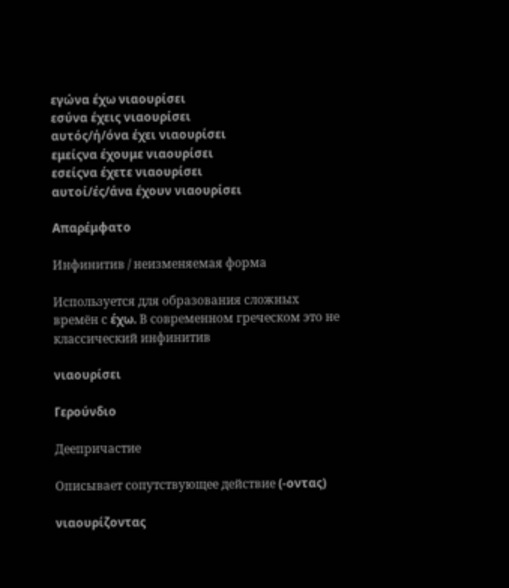εγώνα έχω νιαουρίσει
εσύνα έχεις νιαουρίσει
αυτός/ή/όνα έχει νιαουρίσει
εμείςνα έχουμε νιαουρίσει
εσείςνα έχετε νιαουρίσει
αυτοί/ές/άνα έχουν νιαουρίσει

Απαρέμφατο

Инфинитив / неизменяемая форма

Используется для образования сложных времён с έχω. В современном греческом это не классический инфинитив

νιαουρίσει

Γερούνδιο

Деепричастие

Описывает сопутствующее действие (-οντας)

νιαουρίζοντας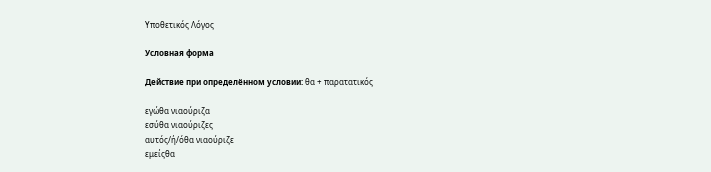Υποθετικός Λόγος

Условная форма

Действие при определённом условии: θα + παρατατικός

εγώθα νιαούριζα
εσύθα νιαούριζες
αυτός/ή/όθα νιαούριζε
εμείςθα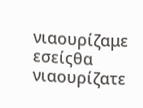νιαουρίζαμε
εσείςθα νιαουρίζατε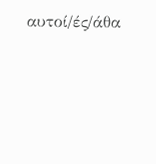αυτοί/ές/άθα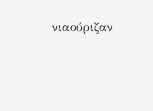νιαούριζαν